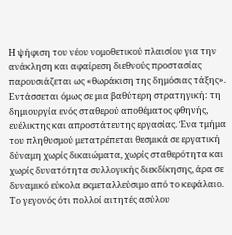Η ψήφιση του νέου νομοθετικού πλαισίου για την ανάκληση και αφαίρεση διεθνούς προστασίας παρουσιάζεται ως «θωράκιση της δημόσιας τάξης». Εντάσσεται όμως σε μια βαθύτερη στρατηγική: τη δημιουργία ενός σταθερού αποθέματος φθηνής, ευέλικτης και απροστάτευτης εργασίας. Ένα τμήμα του πληθυσμού μετατρέπεται θεσμικά σε εργατική δύναμη χωρίς δικαιώματα, χωρίς σταθερότητα και χωρίς δυνατότητα συλλογικής διεκδίκησης, άρα σε δυναμικό εύκολα εκμεταλλεύσιμο από το κεφάλαιο.
Το γεγονός ότι πολλοί αιτητές ασύλου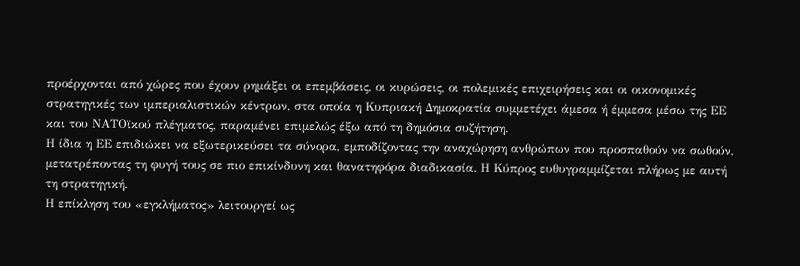προέρχονται από χώρες που έχουν ρημάξει οι επεμβάσεις, οι κυρώσεις, οι πολεμικές επιχειρήσεις και οι οικονομικές στρατηγικές των ιμπεριαλιστικών κέντρων, στα οποία η Κυπριακή Δημοκρατία συμμετέχει άμεσα ή έμμεσα μέσω της ΕΕ και του ΝΑΤΟϊκού πλέγματος, παραμένει επιμελώς έξω από τη δημόσια συζήτηση.
Η ίδια η ΕΕ επιδιώκει να εξωτερικεύσει τα σύνορα, εμποδίζοντας την αναχώρηση ανθρώπων που προσπαθούν να σωθούν, μετατρέποντας τη φυγή τους σε πιο επικίνδυνη και θανατηφόρα διαδικασία. Η Κύπρος ευθυγραμμίζεται πλήρως με αυτή τη στρατηγική.
Η επίκληση του «εγκλήματος» λειτουργεί ως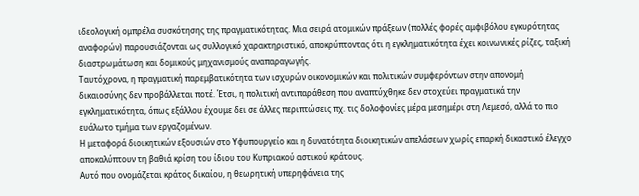ιδεολογική ομπρέλα συσκότησης της πραγματικότητας. Μια σειρά ατομικών πράξεων (πολλές φορές αμφιβόλου εγκυρότητας αναφορών) παρουσιάζονται ως συλλογικό χαρακτηριστικό, αποκρύπτοντας ότι η εγκληματικότητα έχει κοινωνικές ρίζες, ταξική διαστρωμάτωση και δομικούς μηχανισμούς αναπαραγωγής.
Ταυτόχρονα, η πραγματική παρεμβατικότητα των ισχυρών οικονομικών και πολιτικών συμφερόντων στην απονομή δικαιοσύνης δεν προβάλλεται ποτέ. Έτσι, η πολιτική αντιπαράθεση που αναπτύχθηκε δεν στοχεύει πραγματικά την εγκληματικότητα, όπως εξάλλου έχουμε δει σε άλλες περιπτώσεις πχ. τις δολοφονίες μέρα μεσημέρι στη Λεμεσό, αλλά το πιο ευάλωτο τμήμα των εργαζομένων.
Η μεταφορά διοικητικών εξουσιών στο Υφυπουργείο και η δυνατότητα διοικητικών απελάσεων χωρίς επαρκή δικαστικό έλεγχο αποκαλύπτουν τη βαθιά κρίση του ίδιου του Κυπριακού αστικού κράτους.
Αυτό που ονομάζεται κράτος δικαίου, η θεωρητική υπερηφάνεια της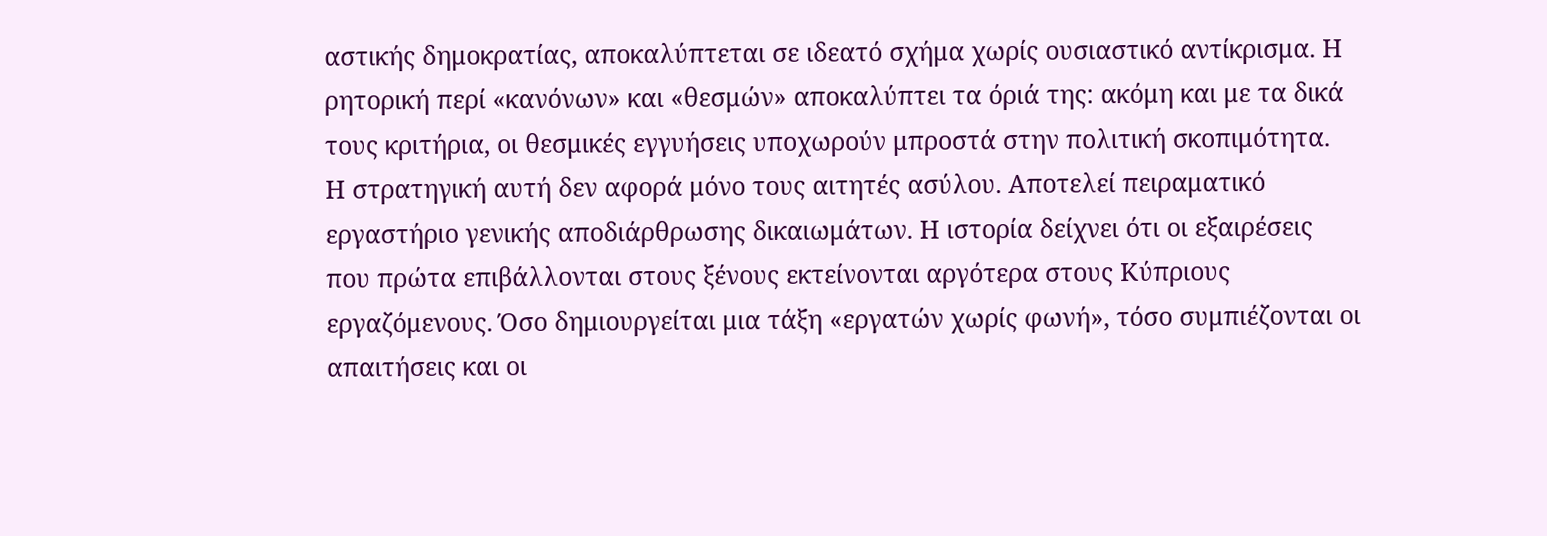αστικής δημοκρατίας, αποκαλύπτεται σε ιδεατό σχήμα χωρίς ουσιαστικό αντίκρισμα. Η ρητορική περί «κανόνων» και «θεσμών» αποκαλύπτει τα όριά της: ακόμη και με τα δικά τους κριτήρια, οι θεσμικές εγγυήσεις υποχωρούν μπροστά στην πολιτική σκοπιμότητα.
Η στρατηγική αυτή δεν αφορά μόνο τους αιτητές ασύλου. Αποτελεί πειραματικό εργαστήριο γενικής αποδιάρθρωσης δικαιωμάτων. Η ιστορία δείχνει ότι οι εξαιρέσεις που πρώτα επιβάλλονται στους ξένους εκτείνονται αργότερα στους Κύπριους εργαζόμενους. Όσο δημιουργείται μια τάξη «εργατών χωρίς φωνή», τόσο συμπιέζονται οι απαιτήσεις και οι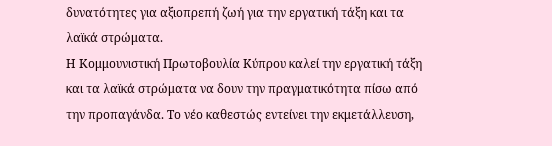δυνατότητες για αξιοπρεπή ζωή για την εργατική τάξη και τα λαϊκά στρώματα.
Η Κομμουνιστική Πρωτοβουλία Κύπρου καλεί την εργατική τάξη και τα λαϊκά στρώματα να δουν την πραγματικότητα πίσω από την προπαγάνδα. Το νέο καθεστώς εντείνει την εκμετάλλευση,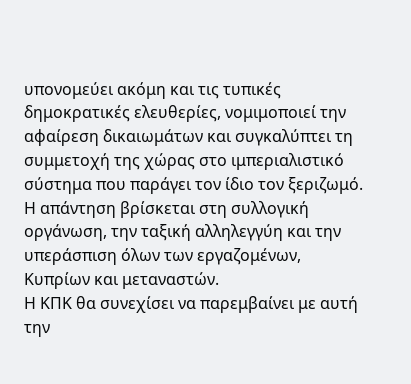υπονομεύει ακόμη και τις τυπικές δημοκρατικές ελευθερίες, νομιμοποιεί την αφαίρεση δικαιωμάτων και συγκαλύπτει τη συμμετοχή της χώρας στο ιμπεριαλιστικό σύστημα που παράγει τον ίδιο τον ξεριζωμό.
Η απάντηση βρίσκεται στη συλλογική οργάνωση, την ταξική αλληλεγγύη και την υπεράσπιση όλων των εργαζομένων, Κυπρίων και μεταναστών.
Η ΚΠΚ θα συνεχίσει να παρεμβαίνει με αυτή την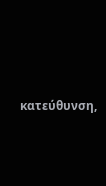κατεύθυνση,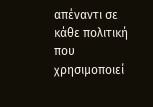απέναντι σε κάθε πολιτική που χρησιμοποιεί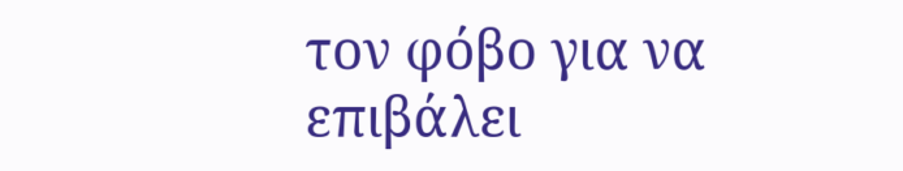τον φόβο για να επιβάλει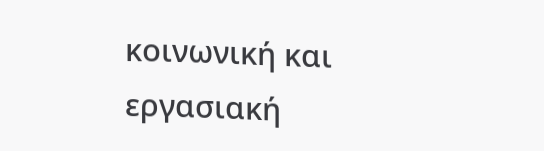κοινωνική και εργασιακή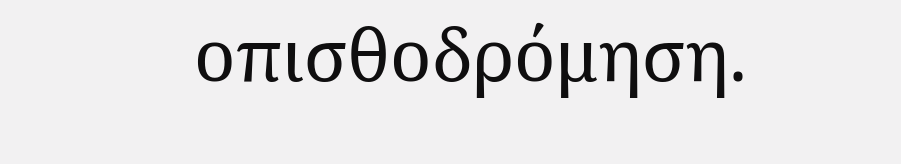οπισθοδρόμηση.